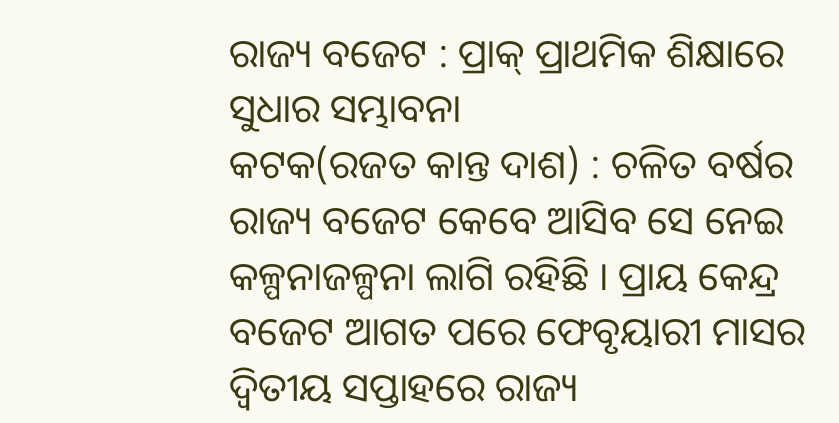ରାଜ୍ୟ ବଜେଟ : ପ୍ରାକ୍ ପ୍ରାଥମିକ ଶିକ୍ଷାରେ ସୁଧାର ସମ୍ଭାବନା
କଟକ(ରଜତ କାନ୍ତ ଦାଶ) : ଚଳିତ ବର୍ଷର ରାଜ୍ୟ ବଜେଟ କେବେ ଆସିବ ସେ ନେଇ କଳ୍ପନାଜଳ୍ପନା ଲାଗି ରହିଛି । ପ୍ରାୟ କେନ୍ଦ୍ର ବଜେଟ ଆଗତ ପରେ ଫେବୃୟାରୀ ମାସର ଦ୍ୱିତୀୟ ସପ୍ତାହରେ ରାଜ୍ୟ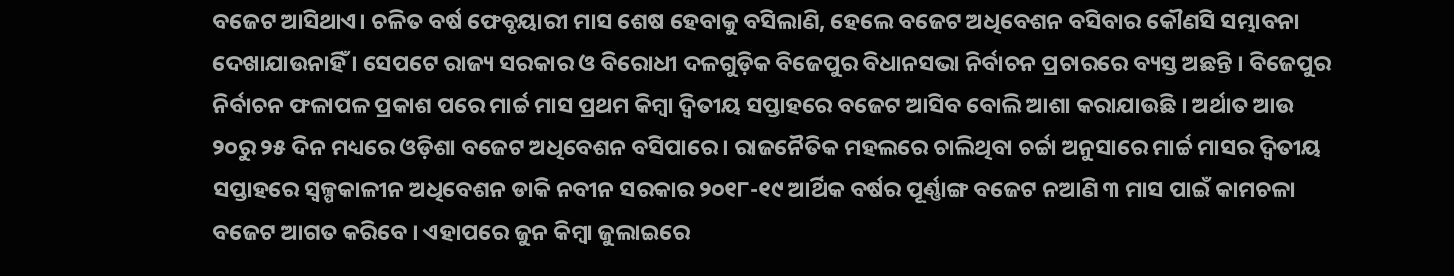ବଜେଟ ଆସିଥାଏ। ଚଳିତ ବର୍ଷ ଫେବୃୟାରୀ ମାସ ଶେଷ ହେବାକୁ ବସିଲାଣି, ହେଲେ ବଜେଟ ଅଧିବେଶନ ବସିବାର କୌଣସି ସମ୍ଭାବନା ଦେଖାଯାଉନାହିଁ । ସେପଟେ ରାଜ୍ୟ ସରକାର ଓ ବିରୋଧୀ ଦଳଗୁଡ଼ିକ ବିଜେପୁର ବିଧାନସଭା ନିର୍ବାଚନ ପ୍ରଚାରରେ ବ୍ୟସ୍ତ ଅଛନ୍ତି । ବିଜେପୁର ନିର୍ବାଚନ ଫଳାପଳ ପ୍ରକାଶ ପରେ ମାର୍ଚ୍ଚ ମାସ ପ୍ରଥମ କିମ୍ବା ଦ୍ୱିତୀୟ ସପ୍ତାହରେ ବଜେଟ ଆସିବ ବୋଲି ଆଶା କରାଯାଉଛି । ଅର୍ଥାତ ଆଉ ୨୦ରୁ ୨୫ ଦିନ ମଧ୍ୟରେ ଓଡ଼ିଶା ବଜେଟ ଅଧିବେଶନ ବସିପାରେ । ରାଜନୈତିକ ମହଲରେ ଚାଲିଥିବା ଚର୍ଚ୍ଚା ଅନୁସାରେ ମାର୍ଚ୍ଚ ମାସର ଦ୍ୱିତୀୟ ସପ୍ତାହରେ ସ୍ୱଳ୍ପକାଳୀନ ଅଧିବେଶନ ଡାକି ନବୀନ ସରକାର ୨୦୧୮-୧୯ ଆର୍ଥିକ ବର୍ଷର ପୂର୍ଣ୍ଣାଙ୍ଗ ବଜେଟ ନଆଣି ୩ ମାସ ପାଇଁ କାମଚଳା ବଜେଟ ଆଗତ କରିବେ । ଏହାପରେ ଜୁନ କିମ୍ବା ଜୁଲାଇରେ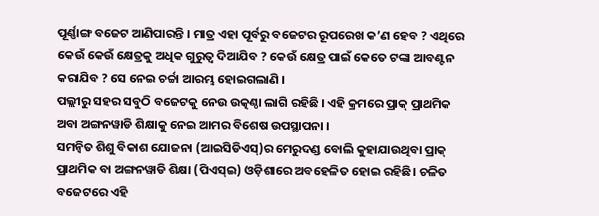ପୂର୍ଣ୍ଣାଙ୍ଗ ବଜେଟ ଆଣିପାରନ୍ତି । ମାତ୍ର ଏହା ପୂର୍ବରୁ ବଜେଟର ରୂପରେଖ କ’ଣ ହେବ ? ଏଥିରେ କେଉଁ କେଉଁ କ୍ଷେତ୍ରକୁ ଅଧିକ ଗୁରୁତ୍ୱ ଦିଆଯିବ ? କେଉଁ କ୍ଷେତ୍ର ପାଇଁ କେତେ ଟଙ୍କା ଆବଣ୍ଟନ କରାଯିବ ? ସେ ନେଇ ଚର୍ଚ୍ଚା ଆରମ୍ଭ ହୋଇଗଲାଣି ।
ପଲ୍ଲୀରୁ ସହର ସବୁଠି ବଜେଟକୁ ନେଉ ଉତ୍କଣ୍ଠା ଲାଗି ରହିଛି । ଏହି କ୍ରମରେ ପ୍ରାକ୍ ପ୍ରାଥମିକ ଅବା ଅଙ୍ଗନୱାଡି ଶିକ୍ଷାକୁ ନେଇ ଆମର ବିଶେଷ ଉପସ୍ଥାପନା ।
ସମନ୍ୱିତ ଶିଶୁ ବିକାଶ ଯୋଜନା (ଆଇସିଡିଏସ୍)ର ମେରୁଦଣ୍ଡ ବୋଲି କୁହାଯାଉଥିବା ପ୍ରାକ୍ ପ୍ରାଥମିକ ବା ଅଙ୍ଗନୱାଡି ଶିକ୍ଷା (ପିଏସ୍ଇ) ଓଡ଼ିଶାରେ ଅବହେଳିତ ହୋଇ ରହିଛି। ଚଳିତ ବଜେଟରେ ଏହି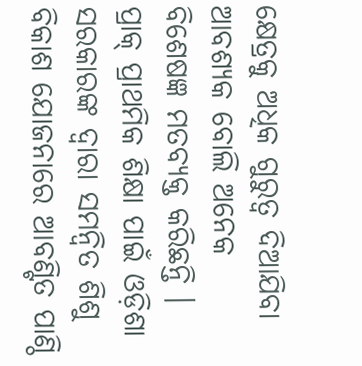କ୍ଷେତ୍ରକୁ ଅଧିକ ଗୁରୁତ୍ୱ ଦିଆଯିବା ଆବଶ୍ୟକ ବୋଲି ଅନେକ ବିଶେଷଜ୍ଞ ମତବ୍ୟକ୍ତ କରିଛନ୍ତି । ପ୍ରାକ୍ ପ୍ରାଥମିକ ଶିକ୍ଷା ପାଇଁ ଓଡ଼ିଶା ସରକାରଙ୍କ ଦ୍ୱାରା ସମନ୍ୱିତ ଶିଶୁ ବିକାଶ ଯୋଜନାରେ ଆବଣ୍ଟିତ ପାଣ୍ଠି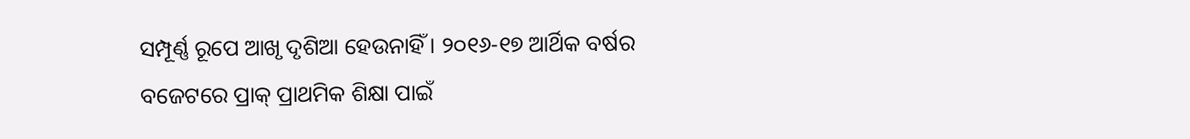ସମ୍ପୂର୍ଣ୍ଣ ରୂପେ ଆଖୃ ଦୃଶିଆ ହେଉନାହିଁ । ୨୦୧୬-୧୭ ଆର୍ଥିକ ବର୍ଷର ବଜେଟରେ ପ୍ରାକ୍ ପ୍ରାଥମିକ ଶିକ୍ଷା ପାଇଁ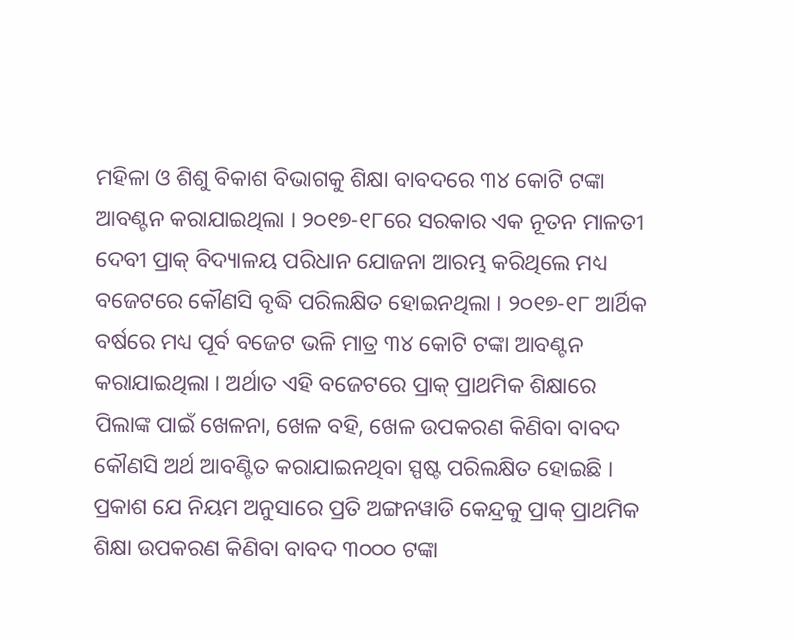ମହିଳା ଓ ଶିଶୁ ବିକାଶ ବିଭାଗକୁ ଶିକ୍ଷା ବାବଦରେ ୩୪ କୋଟି ଟଙ୍କା ଆବଣ୍ଟନ କରାଯାଇଥିଲା । ୨୦୧୭-୧୮ରେ ସରକାର ଏକ ନୂତନ ମାଳତୀ ଦେବୀ ପ୍ରାକ୍ ବିଦ୍ୟାଳୟ ପରିଧାନ ଯୋଜନା ଆରମ୍ଭ କରିଥିଲେ ମଧ୍ୟ ବଜେଟରେ କୌଣସି ବୃଦ୍ଧି ପରିଲକ୍ଷିତ ହୋଇନଥିଲା । ୨୦୧୭-୧୮ ଆର୍ଥିକ ବର୍ଷରେ ମଧ୍ୟ ପୂର୍ବ ବଜେଟ ଭଳି ମାତ୍ର ୩୪ କୋଟି ଟଙ୍କା ଆବଣ୍ଟନ କରାଯାଇଥିଲା । ଅର୍ଥାତ ଏହି ବଜେଟରେ ପ୍ରାକ୍ ପ୍ରାଥମିକ ଶିକ୍ଷାରେ ପିଲାଙ୍କ ପାଇଁ ଖେଳନା, ଖେଳ ବହି, ଖେଳ ଉପକରଣ କିଣିବା ବାବଦ କୌଣସି ଅର୍ଥ ଆବଣ୍ଟିତ କରାଯାଇନଥିବା ସ୍ପଷ୍ଟ ପରିଲକ୍ଷିତ ହୋଇଛି । ପ୍ରକାଶ ଯେ ନିୟମ ଅନୁସାରେ ପ୍ରତି ଅଙ୍ଗନୱାଡି କେନ୍ଦ୍ରକୁ ପ୍ରାକ୍ ପ୍ରାଥମିକ ଶିକ୍ଷା ଉପକରଣ କିଣିବା ବାବଦ ୩୦୦୦ ଟଙ୍କା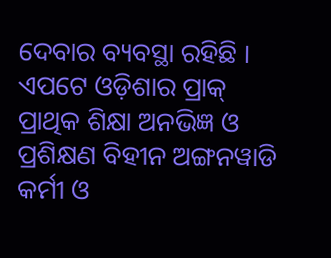ଦେବାର ବ୍ୟବସ୍ଥା ରହିଛି । ଏପଟେ ଓଡ଼ିଶାର ପ୍ରାକ୍ ପ୍ରାଥିକ ଶିକ୍ଷା ଅନଭିଜ୍ଞ ଓ ପ୍ରଶିକ୍ଷଣ ବିହୀନ ଅଙ୍ଗନୱାଡି କର୍ମୀ ଓ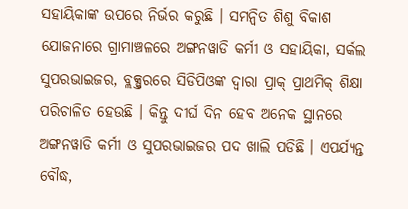ସହାୟିକାଙ୍କ ଉପରେ ନିର୍ଭର କରୁଛି । ସମନ୍ୱିତ ଶିଶୁ ବିକାଶ ଯୋଜନାରେ ଗ୍ରାମାଞ୍ଚଳରେ ଅଙ୍ଗନୱାଡି କର୍ମୀ ଓ ସହାୟିକା, ସର୍କଲ ସୁପରଭାଇଜର, ବ୍ଲକ୍ସ୍ତରରେ ସିଡିପିଓଙ୍କ ଦ୍ୱାରା ପ୍ରାକ୍ ପ୍ରାଥମିକ୍ ଶିକ୍ଷା ପରିଚାଳିତ ହେଉଛି । କିନ୍ତୁ ଦୀର୍ଘ ଦିନ ହେବ ଅନେକ ସ୍ଥାନରେ ଅଙ୍ଗନୱାଡି କର୍ମୀ ଓ ସୁପରଭାଇଜର ପଦ ଖାଲି ପଡିଛି । ଏପର୍ଯ୍ୟନ୍ତ ବୌଦ୍ଧ,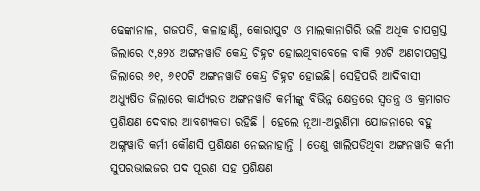ଢେଙ୍କାନାଳ, ଗଜପତି, କଳାହାଣ୍ଡି, କୋରାପୁଟ ଓ ମାଲକାନାଗିରି ଭଳି ଅଧିକ ଚାପଗ୍ରସ୍ତ ଜିଲାରେ ୯,୫୨୪ ଅଙ୍ଗନୱାଡି କେନ୍ଦ୍ର ଚିହ୍ନଟ ହୋଇଥିବାବେଳେ ବାକି ୨୪ଟି ଅଣଚାପଗ୍ରସ୍ତ ଜିଲାରେ ୬୧, ୬୧୦ଟି ଅଙ୍ଗନୱାଡି କେନ୍ଦ୍ର ଚିହ୍ନଟ ହୋଇଛି। ସେହିପରି ଆଦିବାସୀ ଅଧ୍ୟୁଷିତ ଜିଲାରେ କାର୍ଯ୍ୟରତ ଅଙ୍ଗନୱାଡି କର୍ମୀଙ୍କୁ ବିଭିନ୍ନ କ୍ଷେତ୍ରରେ ସ୍ୱତନ୍ତ୍ର ଓ କ୍ରମାଗତ ପ୍ରଶିକ୍ଷଣ ଦେବାର ଆବଶ୍ୟକତା ରହିଛି । ହେଲେ ନୂଆ-ଅରୁଣିମା ଯୋଜନାରେ ବହୁ ଅଙ୍ଗ୍ନୱାଡି କର୍ମୀ କୌଣସି ପ୍ରଶିକ୍ଷଣ ନେଇନାହାନ୍ତି । ତେଣୁ ଖାଲିପଡିଥିବା ଅଙ୍ଗନୱାଡି କର୍ମୀ ସୁପରଭାଇଜର ପଦ ପୂରଣ ସହ ପ୍ରଶିକ୍ଷଣ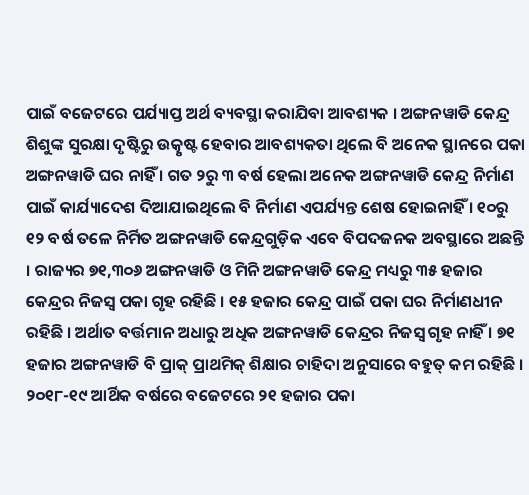ପାଇଁ ବଜେଟରେ ପର୍ଯ୍ୟାପ୍ତ ଅର୍ଥ ବ୍ୟବସ୍ଥା କରାଯିବା ଆବଶ୍ୟକ । ଅଙ୍ଗନୱାଡି କେନ୍ଦ୍ର ଶିଶୁଙ୍କ ସୁରକ୍ଷା ଦୃଷ୍ଟିରୁ ଉତ୍କୃଷ୍ଟ ହେବାର ଆବଶ୍ୟକତା ଥିଲେ ବି ଅନେକ ସ୍ଥାନରେ ପକା ଅଙ୍ଗନୱାଡି ଘର ନାହିଁ । ଗତ ୨ରୁ ୩ ବର୍ଷ ହେଲା ଅନେକ ଅଙ୍ଗନୱାଡି କେନ୍ଦ୍ର ନିର୍ମାଣ ପାଇଁ କାର୍ଯ୍ୟାଦେଶ ଦିଆଯାଇଥିଲେ ବି ନିର୍ମାଣ ଏପର୍ଯ୍ୟନ୍ତ ଶେଷ ହୋଇନାହିଁ । ୧୦ରୁ ୧୨ ବର୍ଷ ତଳେ ନିର୍ମିତ ଅଙ୍ଗନୱାଡି କେନ୍ଦ୍ରଗୁଡ଼ିକ ଏବେ ବିପଦଜନକ ଅବସ୍ଥାରେ ଅଛନ୍ତି । ରାଜ୍ୟର ୭୧,୩୦୬ ଅଙ୍ଗନୱାଡି ଓ ମିନି ଅଙ୍ଗନୱାଡି କେନ୍ଦ୍ର ମଧ୍ୟରୁ ୩୫ ହଜାର କେନ୍ଦ୍ରର ନିଜସ୍ୱ ପକା ଗୃହ ରହିଛି । ୧୫ ହଜାର କେନ୍ଦ୍ର ପାଇଁ ପକା ଘର ନିର୍ମାଣଧୀନ ରହିଛି । ଅର୍ଥାତ ବର୍ତ୍ତମାନ ଅଧାରୁ ଅଧିକ ଅଙ୍ଗନୱାଡି କେନ୍ଦ୍ରର ନିଜସ୍ୱ ଗୃହ ନାହିଁ । ୭୧ ହଜାର ଅଙ୍ଗନୱାଡି ବି ପ୍ରାକ୍ ପ୍ରାଥମିକ୍ ଶିକ୍ଷାର ଚାହିଦା ଅନୁସାରେ ବହୁତ୍ କମ ରହିଛି । ୨୦୧୮-୧୯ ଆର୍ଥିକ ବର୍ଷରେ ବଜେଟରେ ୨୧ ହଜାର ପକା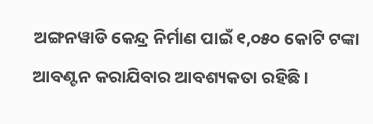ଅଙ୍ଗନୱାଡି କେନ୍ଦ୍ର ନିର୍ମାଣ ପାଇଁ ୧,୦୫୦ କୋଟି ଟଙ୍କା ଆବଣ୍ଟନ କରାଯିବାର ଆବଶ୍ୟକତା ରହିଛି ।